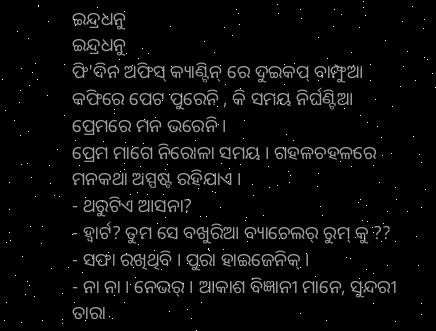ଇନ୍ଦ୍ରଧନୁ
ଇନ୍ଦ୍ରଧନୁ
ଫି'ଦିନ ଅଫିସ୍ କ୍ୟାଣ୍ଟିନ୍ ରେ ଦୁଇକପ୍ ବାମ୍ଫୁଆ କଫିରେ ପେଟ ପୁରେନି , କି ସମୟ ନିର୍ଘଣ୍ଟିଆ ପ୍ରେମରେ ମନ ଭରେନି ।
ପ୍ରେମ ମାଗେ ନିରୋଳା ସମୟ । ଗହଳଚହଳରେ ମନକଥା ଅସ୍ପଷ୍ଟ ରହିଯାଏ ।
- ଥରୁଟିଏ ଆସନା?
- ହ୍ବାର୍ଟ? ତୁମ ସେ ବଖୁରିଆ ବ୍ୟାଚେଲର୍ ରୁମ୍ କୁ ??
- ସଫା ରଖିଥିବି । ପୁରା ହାଇଜେନିକ୍ ।
- ନା ନା । ନେଭର୍ । ଆକାଶ ବିଜ୍ଞାନୀ ମାନେ, ସୁନ୍ଦରୀ ତାରା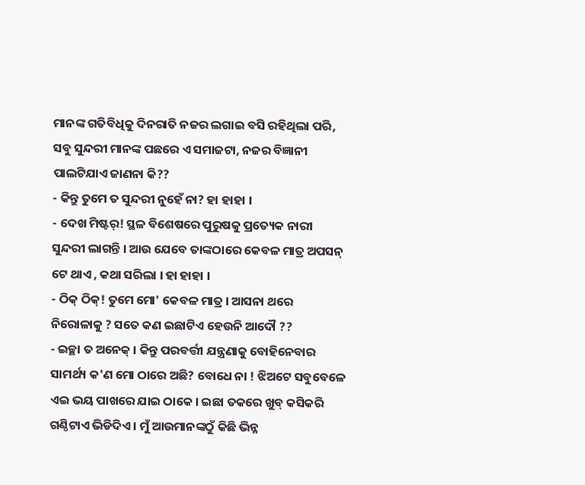ମାନଙ୍କ ଗତିବିଧିକୁ ଦିନରାତି ନଜର ଲଗାଇ ବସି ରହିଥିଲା ପରି, ସବୁ ସୁନ୍ଦରୀ ମାନଙ୍କ ପଛରେ ଏ ସମାଜଟା, ନଜର ବିଜ୍ଞାନୀ ପାଲଟିଯାଏ ଜାଣନା କି??
- କିନ୍ତୁ ତୁମେ ତ ସୁନ୍ଦରୀ ନୁହେଁ ନା? ହା ହାହା ।
- ଦେଖ ମିଷ୍ଟର୍! ସ୍ଥଳ ବିଶେଷରେ ପୁରୁଷକୁ ପ୍ରତ୍ୟେକ ନାରୀ ସୁନ୍ଦରୀ ଲାଗନ୍ତି । ଆଉ ଯେବେ ତାଙ୍କଠାରେ କେବଳ ମାତ୍ର ଅପସନ୍ ଟେ ଥାଏ , କଥା ସରିଲା । ହା ହାହା ।
- ଠିକ୍ ଠିକ୍! ତୁମେ ମୋ' କେବଳ ମାତ୍ର । ଆସନା ଥରେ ନିରୋଳାକୁ ? ସତେ କଣ ଇଛାଟିଏ ହେଉନି ଆଦୌ ??
- ଇଚ୍ଛା ତ ଅନେକ୍ । କିନ୍ତୁ ପରବର୍ତ୍ତୀ ଯନ୍ତ୍ରଣାକୁ ବୋହିନେବାର ସାମର୍ଥ୍ୟ କ'ଣ ମୋ ଠାରେ ଅଛି? ବୋଧେ ନା ! ଝିଅଟେ ସବୁବେଳେ ଏଇ ଭୟ ପାଖରେ ଯାଇ ଠାକେ । ଇଛା ତକରେ ଖୁବ୍ କସିକରି ଗଣ୍ଠିଟାଏ ଭିଡିଦିଏ । ମୁଁ ଆଉମାନଙ୍କଠୁଁ କିଛି ଭିନ୍ନ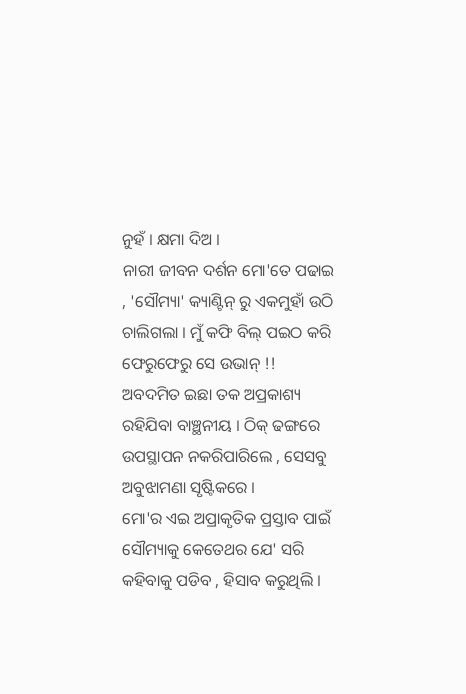ନୁହଁ । କ୍ଷମା ଦିଅ ।
ନାରୀ ଜୀବନ ଦର୍ଶନ ମୋ'ତେ ପଢାଇ , 'ସୌମ୍ୟା' କ୍ୟାଣ୍ଟିନ୍ ରୁ ଏକମୁହାଁ ଉଠି ଚାଲିଗଲା । ମୁଁ କଫି ବିଲ୍ ପଇଠ କରି ଫେରୁଫେରୁ ସେ ଉଭାନ୍ !!
ଅବଦମିତ ଇଛା ତକ ଅପ୍ରକାଶ୍ୟ ରହିଯିବା ବାଞ୍ଛନୀୟ । ଠିକ୍ ଢଙ୍ଗରେ ଉପସ୍ଥାପନ ନକରିପାରିଲେ , ସେସବୁ ଅବୁଝାମଣା ସୃଷ୍ଟିକରେ ।
ମୋ'ର ଏଇ ଅପ୍ରାକୃତିକ ପ୍ରସ୍ତାବ ପାଇଁ ସୌମ୍ୟାକୁ କେତେଥର ଯେ' ସରି କହିବାକୁ ପଡିବ , ହିସାବ କରୁଥିଲି ।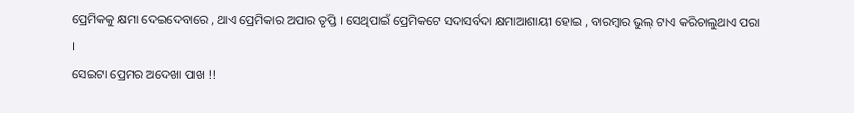ପ୍ରେମିକକୁ କ୍ଷମା ଦେଇଦେବାରେ , ଥାଏ ପ୍ରେମିକାର ଅପାର ତୃପ୍ତି । ସେଥିପାଇଁ ପ୍ରେମିକଟେ ସଦାସର୍ବଦା କ୍ଷମାଆଶାୟୀ ହୋଇ , ବାରମ୍ବାର ଭୁଲ୍ ଟାଏ କରିଚାଲୁଥାଏ ପରା ।
ସେଇଟା ପ୍ରେମର ଅଦେଖା ପାଖ !!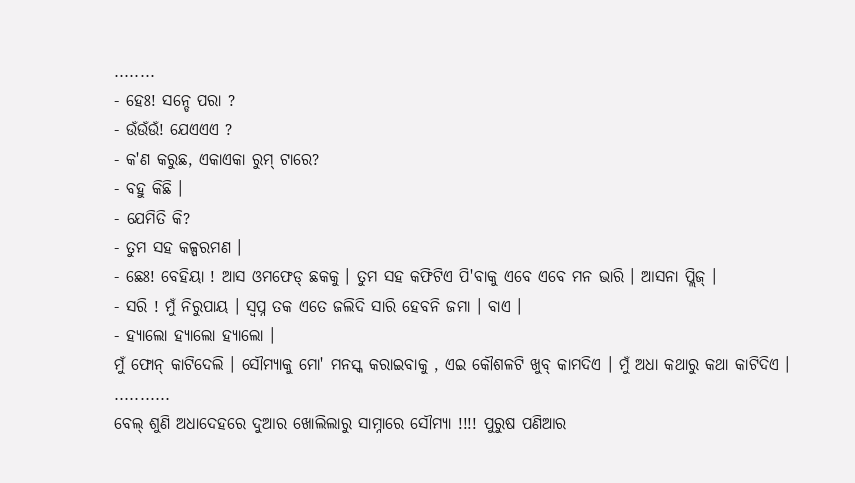........
- ହେଃ! ସନ୍ଡେ ପରା ?
- ଉଁଉଁଉଁ! ଯେଏଏଏ ?
- କ'ଣ କରୁଛ, ଏକାଏକା ରୁମ୍ ଟାରେ?
- ବହୁ କିଛି ।
- ଯେମିତି କି?
- ତୁମ ସହ କଳ୍ପରମଣ ।
- ଛେଃ! ବେହିୟା ! ଆସ ଓମଫେଡ୍ ଛକକୁ । ତୁମ ସହ କଫିଟିଏ ପି'ବାକୁ ଏବେ ଏବେ ମନ ଭାରି । ଆସନା ପ୍ଲିଜ୍ ।
- ସରି ! ମୁଁ ନିରୁପାୟ । ସ୍ବପ୍ନ ତକ ଏତେ ଜଲିଦି ସାରି ହେବନି ଜମା । ବାଏ ।
- ହ୍ୟାଲୋ ହ୍ୟାଲୋ ହ୍ୟାଲୋ ।
ମୁଁ ଫୋନ୍ କାଟିଦେଲି । ସୌମ୍ୟାକୁ ମୋ' ମନସ୍କ କରାଇବାକୁ , ଏଇ କୌଶଳଟି ଖୁବ୍ କାମଦିଏ । ମୁଁ ଅଧା କଥାରୁ କଥା କାଟିଦିଏ ।
...........
ବେଲ୍ ଶୁଣି ଅଧାଦେହରେ ଦୁଆର ଖୋଲିଲାରୁ ସାମ୍ନାରେ ସୌମ୍ୟା !!!! ପୁରୁଷ ପଣିଆର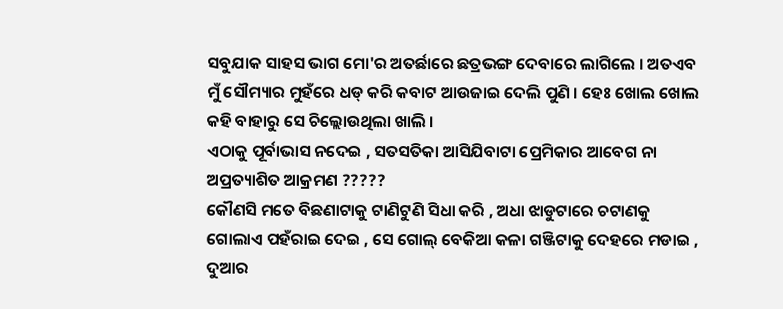ସବୁଯାକ ସାହସ ଭାଗ ମୋ'ର ଅତର୍ଛାରେ ଛତ୍ରଭଙ୍ଗ ଦେବାରେ ଲାଗିଲେ । ଅତଏବ ମୁଁ ସୌମ୍ୟାର ମୁହଁରେ ଧଡ୍ କରି କବାଟ ଆଉଜାଇ ଦେଲି ପୁଣି । ହେଃ ଖୋଲ ଖୋଲ କହି ବାହାରୁ ସେ ଚିଲ୍ଲୋଉଥିଲା ଖାଲି ।
ଏଠାକୁ ପୂର୍ବାଭାସ ନଦେଇ , ସତସତିକା ଆସିଯିବାଟା ପ୍ରେମିକାର ଆବେଗ ନା ଅପ୍ରତ୍ୟାଶିତ ଆକ୍ରମଣ ?????
କୌଣସି ମତେ ବିଛଣାଟାକୁ ଟାଣିଟୁଣି ସିଧା କରି , ଅଧା ଝାଡୁଟାରେ ଚଟାଣକୁ ଗୋଲାଏ ପହଁରାଇ ଦେଇ , ସେ ଗୋଲ୍ ବେକିଆ କଳା ଗଞ୍ଜିଟାକୁ ଦେହରେ ମଡାଇ , ଦୁଆର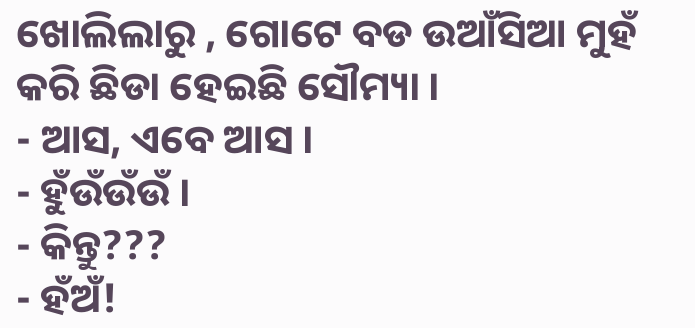ଖୋଲିଲାରୁ , ଗୋଟେ ବଡ ଉଆଁସିଆ ମୁହଁ କରି ଛିଡା ହେଇଛି ସୌମ୍ୟା ।
- ଆସ, ଏବେ ଆସ ।
- ହୁଁଉଁଉଁଉଁ ।
- କିନ୍ତୁ???
- ହଁଅଁ!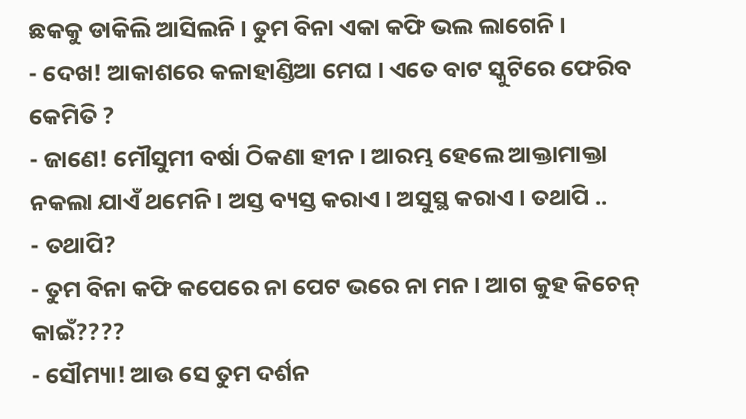ଛକକୁ ଡାକିଲି ଆସିଲନି । ତୁମ ବିନା ଏକା କଫି ଭଲ ଲାଗେନି ।
- ଦେଖ! ଆକାଶରେ କଳାହାଣ୍ଡିଆ ମେଘ । ଏତେ ବାଟ ସ୍କୁଟିରେ ଫେରିବ କେମିତି ?
- ଜାଣେ! ମୌସୁମୀ ବର୍ଷା ଠିକଣା ହୀନ । ଆରମ୍ଭ ହେଲେ ଆକ୍ତାମାକ୍ତା ନକଲା ଯାଏଁ ଥମେନି । ଅସ୍ତ ବ୍ୟସ୍ତ କରାଏ । ଅସୁସ୍ଥ କରାଏ । ତଥାପି ..
- ତଥାପି?
- ତୁମ ବିନା କଫି କପେରେ ନା ପେଟ ଭରେ ନା ମନ । ଆଗ କୁହ କିଚେନ୍ କାଇଁ????
- ସୌମ୍ୟା! ଆଉ ସେ ତୁମ ଦର୍ଶନ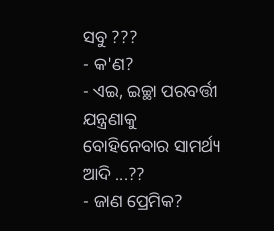ସବୁ ???
- କ'ଣ?
- ଏଇ, ଇଚ୍ଛା ପରବର୍ତ୍ତୀ ଯନ୍ତ୍ରଣାକୁ ବୋହିନେବାର ସାମର୍ଥ୍ୟ ଆଦି ...??
- ଜାଣ ପ୍ରେମିକ?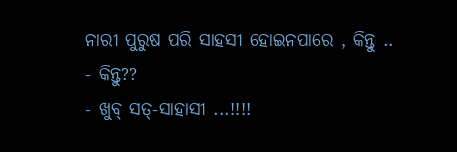ନାରୀ ପୁରୁଷ ପରି ସାହସୀ ହୋଇନପାରେ , କିନ୍ତୁ ..
- କିନ୍ତୁ??
- ଖୁବ୍ ସତ୍-ସାହାସୀ ...!!!!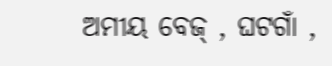ଅମୀୟ ବେଜ୍ , ଘଟଗାଁ ,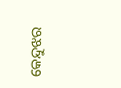କେନ୍ଦୁଝର